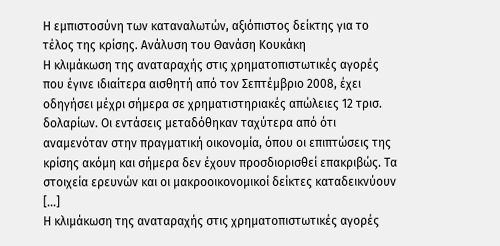Η εμπιστοσύνη των καταναλωτών, αξιόπιστος δείκτης για το τέλος της κρίσης. Ανάλυση του Θανάση Κουκάκη
Η κλιμάκωση της αναταραχής στις χρηματοπιστωτικές αγορές που έγινε ιδιαίτερα αισθητή από τον Σεπτέμβριο 2008, έχει οδηγήσει μέχρι σήμερα σε χρηματιστηριακές απώλειες 12 τρισ. δολαρίων. Οι εντάσεις μεταδόθηκαν ταχύτερα από ότι αναμενόταν στην πραγματική οικονομία, όπου οι επιπτώσεις της κρίσης ακόμη και σήμερα δεν έχουν προσδιορισθεί επακριβώς. Τα στοιχεία ερευνών και οι μακροοικονομικοί δείκτες καταδεικνύουν […]
Η κλιμάκωση της αναταραχής στις χρηματοπιστωτικές αγορές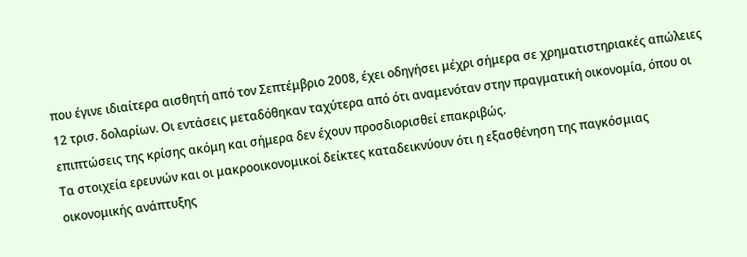που έγινε ιδιαίτερα αισθητή από τον Σεπτέμβριο 2008, έχει οδηγήσει μέχρι σήμερα σε χρηματιστηριακές απώλειες 12 τρισ. δολαρίων. Οι εντάσεις μεταδόθηκαν ταχύτερα από ότι αναμενόταν στην πραγματική οικονομία, όπου οι επιπτώσεις της κρίσης ακόμη και σήμερα δεν έχουν προσδιορισθεί επακριβώς.
Τα στοιχεία ερευνών και οι μακροοικονομικοί δείκτες καταδεικνύουν ότι η εξασθένηση της παγκόσμιας οικονομικής ανάπτυξης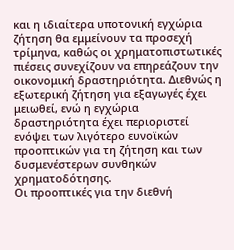και η ιδιαίτερα υποτονική εγχώρια ζήτηση θα εμμείνουν τα προσεχή τρίμηνα, καθώς οι χρηματοπιστωτικές πιέσεις συνεχίζουν να επηρεάζουν την οικονομική δραστηριότητα. Διεθνώς η εξωτερική ζήτηση για εξαγωγές έχει μειωθεί, ενώ η εγχώρια δραστηριότητα έχει περιοριστεί ενόψει των λιγότερο ευνοϊκών προοπτικών για τη ζήτηση και των δυσμενέστερων συνθηκών χρηματοδότησης.
Οι προοπτικές για την διεθνή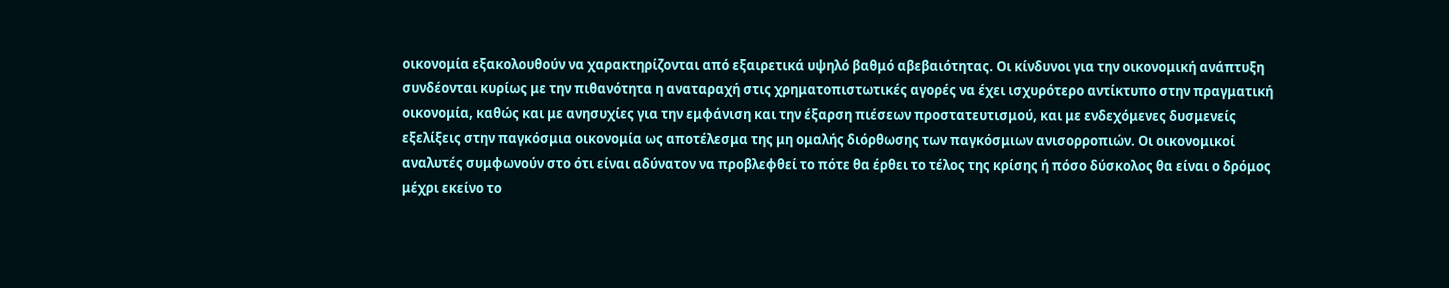οικονομία εξακολουθούν να χαρακτηρίζονται από εξαιρετικά υψηλό βαθμό αβεβαιότητας. Οι κίνδυνοι για την οικονομική ανάπτυξη συνδέονται κυρίως με την πιθανότητα η αναταραχή στις χρηματοπιστωτικές αγορές να έχει ισχυρότερο αντίκτυπο στην πραγματική οικονομία, καθώς και με ανησυχίες για την εμφάνιση και την έξαρση πιέσεων προστατευτισμού, και με ενδεχόμενες δυσμενείς εξελίξεις στην παγκόσμια οικονομία ως αποτέλεσμα της μη ομαλής διόρθωσης των παγκόσμιων ανισορροπιών. Οι οικονομικοί αναλυτές συμφωνούν στο ότι είναι αδύνατον να προβλεφθεί το πότε θα έρθει το τέλος της κρίσης ή πόσο δύσκολος θα είναι ο δρόμος μέχρι εκείνο το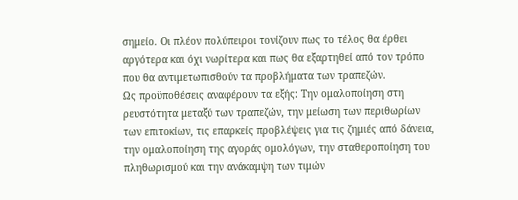σημείο. Οι πλέον πολύπειροι τονίζουν πως το τέλος θα έρθει αργότερα και όχι νωρίτερα και πως θα εξαρτηθεί από τον τρόπο που θα αντιμετωπισθούν τα προβλήματα των τραπεζών.
Ως προϋποθέσεις αναφέρουν τα εξής: Την ομαλοποίηση στη ρευστότητα μεταξύ των τραπεζών, την μείωση των περιθωρίων των επιτοκίων, τις επαρκείς προβλέψεις για τις ζημιές από δάνεια, την ομαλοποίηση της αγοράς ομολόγων, την σταθεροποίηση του πληθωρισμού και την ανάκαμψη των τιμών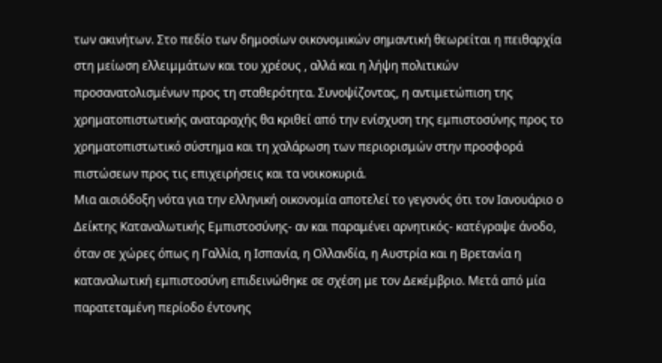των ακινήτων. Στο πεδίο των δημοσίων οικονομικών σημαντική θεωρείται η πειθαρχία στη μείωση ελλειμμάτων και του χρέους , αλλά και η λήψη πολιτικών προσανατολισμένων προς τη σταθερότητα. Συνοψίζοντας, η αντιμετώπιση της χρηματοπιστωτικής αναταραχής θα κριθεί από την ενίσχυση της εμπιστοσύνης προς το χρηματοπιστωτικό σύστημα και τη χαλάρωση των περιορισμών στην προσφορά πιστώσεων προς τις επιχειρήσεις και τα νοικοκυριά.
Μια αισιόδοξη νότα για την ελληνική οικονομία αποτελεί το γεγονός ότι τον Ιανουάριο ο Δείκτης Καταναλωτικής Εμπιστοσύνης- αν και παραμένει αρνητικός- κατέγραψε άνοδο, όταν σε χώρες όπως η Γαλλία, η Ισπανία, η Ολλανδία, η Αυστρία και η Βρετανία η καταναλωτική εμπιστοσύνη επιδεινώθηκε σε σχέση με τον Δεκέμβριο. Μετά από μία παρατεταμένη περίοδο έντονης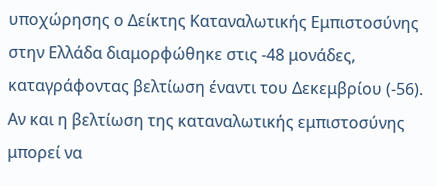υποχώρησης ο Δείκτης Καταναλωτικής Εμπιστοσύνης στην Ελλάδα διαμορφώθηκε στις -48 μονάδες, καταγράφοντας βελτίωση έναντι του Δεκεμβρίου (-56). Αν και η βελτίωση της καταναλωτικής εμπιστοσύνης μπορεί να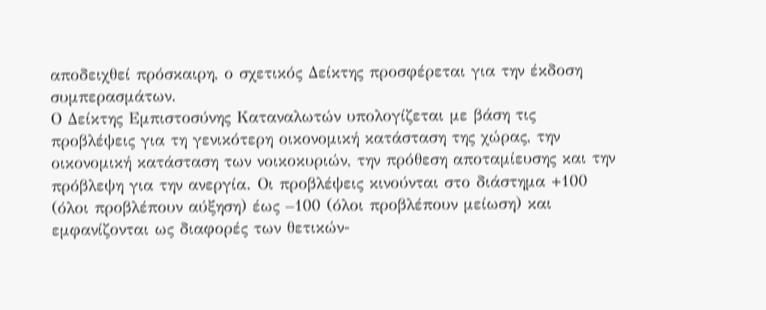αποδειχθεί πρόσκαιρη, ο σχετικός Δείκτης προσφέρεται για την έκδοση συμπερασμάτων.
Ο Δείκτης Εμπιστοσύνης Καταναλωτών υπολογίζεται με βάση τις προβλέψεις για τη γενικότερη οικονομική κατάσταση της χώρας, την οικονομική κατάσταση των νοικοκυριών, την πρόθεση αποταμίευσης και την πρόβλεψη για την ανεργία. Οι προβλέψεις κινούνται στο διάστημα +100 (όλοι προβλέπουν αύξηση) έως –100 (όλοι προβλέπουν μείωση) και εμφανίζονται ως διαφορές των θετικών-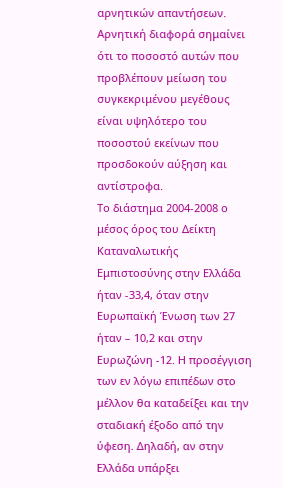αρνητικών απαντήσεων. Αρνητική διαφορά σημαίνει ότι το ποσοστό αυτών που προβλέπουν μείωση του συγκεκριμένου μεγέθους είναι υψηλότερο του ποσοστού εκείνων που προσδοκούν αύξηση και αντίστροφα.
Το διάστημα 2004-2008 ο μέσος όρος του Δείκτη Καταναλωτικής Εμπιστοσύνης στην Ελλάδα ήταν -33,4, όταν στην Ευρωπαϊκή Ένωση των 27 ήταν – 10,2 και στην Ευρωζώνη -12. Η προσέγγιση των εν λόγω επιπέδων στο μέλλον θα καταδείξει και την σταδιακή έξοδο από την ύφεση. Δηλαδή, αν στην Ελλάδα υπάρξει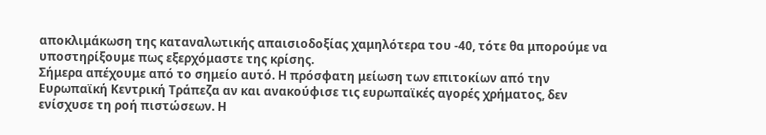αποκλιμάκωση της καταναλωτικής απαισιοδοξίας χαμηλότερα του -40, τότε θα μπορούμε να υποστηρίξουμε πως εξερχόμαστε της κρίσης.
Σήμερα απέχουμε από το σημείο αυτό. Η πρόσφατη μείωση των επιτοκίων από την Ευρωπαϊκή Κεντρική Τράπεζα αν και ανακούφισε τις ευρωπαϊκές αγορές χρήματος, δεν ενίσχυσε τη ροή πιστώσεων. Η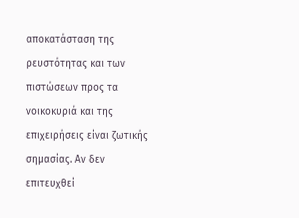αποκατάσταση της ρευστότητας και των πιστώσεων προς τα νοικοκυριά και της επιχειρήσεις είναι ζωτικής σημασίας. Αν δεν επιτευχθεί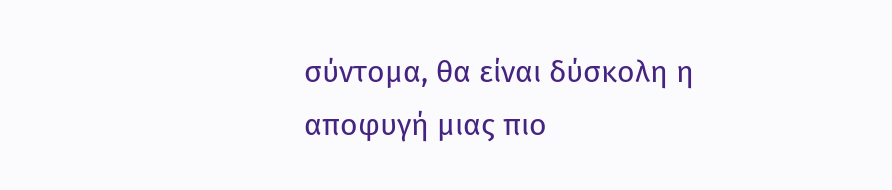σύντομα, θα είναι δύσκολη η αποφυγή μιας πιο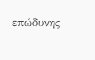επώδυνης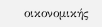οικονομικής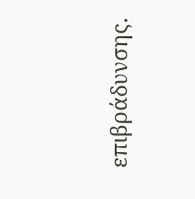επιβράδυνσης.